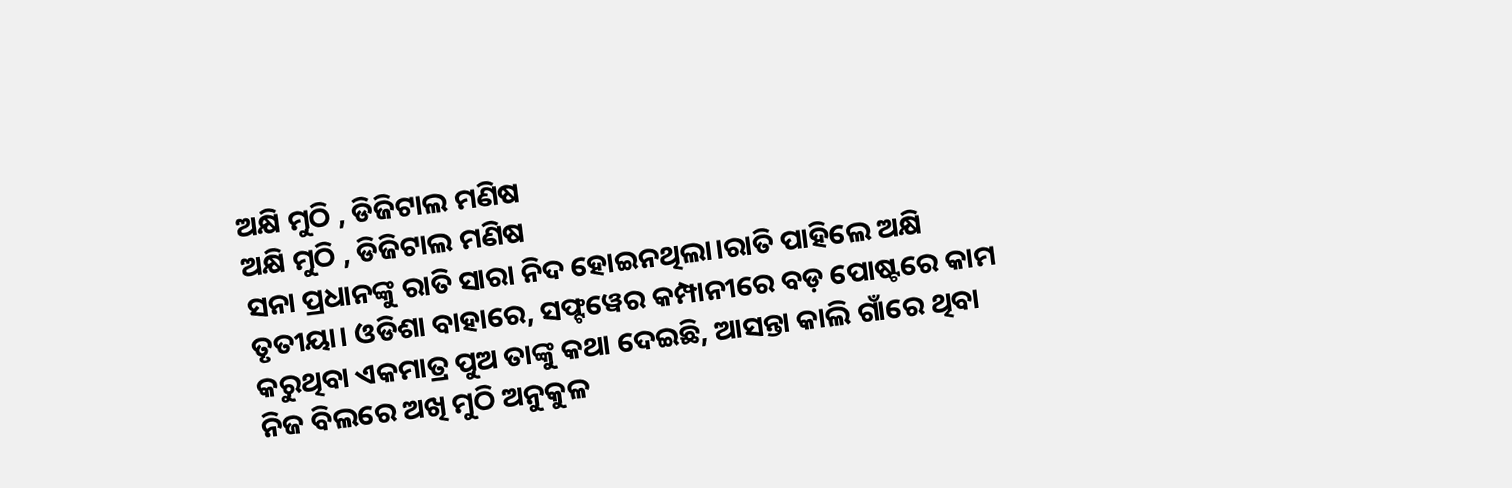ଅକ୍ଷି ମୁଠି , ଡିଜିଟାଲ ମଣିଷ
ଅକ୍ଷି ମୁଠି , ଡିଜିଟାଲ ମଣିଷ
ସନା ପ୍ରଧାନଙ୍କୁ ରାତି ସାରା ନିଦ ହୋଇନଥିଲା।ରାତି ପାହିଲେ ଅକ୍ଷି ତୃତୀୟା। ଓଡିଶା ବାହାରେ, ସଫ୍ଟୱେର କମ୍ପାନୀରେ ବଡ଼ ପୋଷ୍ଟରେ କାମ କରୁଥିବା ଏକମାତ୍ର ପୁଅ ତାଙ୍କୁ କଥା ଦେଇଛି, ଆସନ୍ତା କାଲି ଗାଁରେ ଥିବା ନିଜ ବିଲରେ ଅଖି ମୁଠି ଅନୁକୁଳ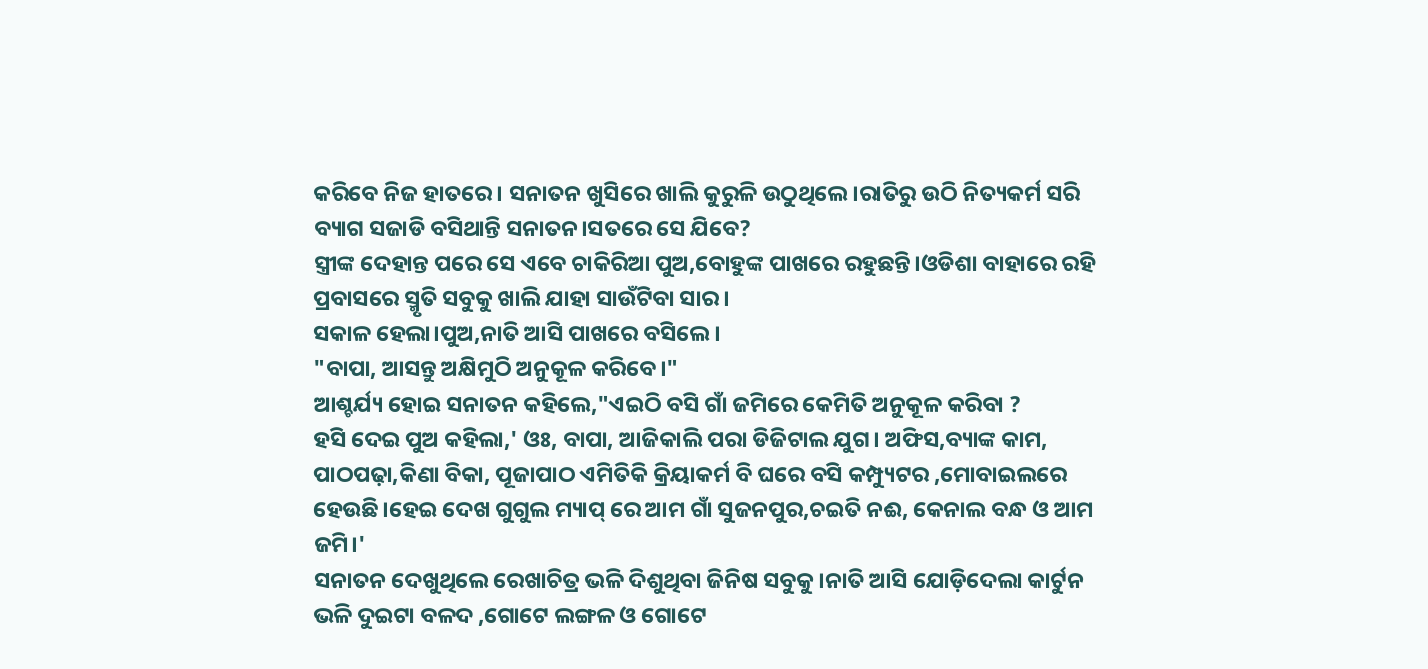କରିବେ ନିଜ ହାତରେ। ସନାତନ ଖୁସିରେ ଖାଲି କୁରୁଳି ଉଠୁଥିଲେ।ରାତିରୁ ଉଠି ନିତ୍ୟକର୍ମ ସରି ବ୍ୟାଗ ସଜାଡି ବସିଥାନ୍ତି ସନାତନ।ସତରେ ସେ ଯିବେ?
ସ୍ତ୍ରୀଙ୍କ ଦେହାନ୍ତ ପରେ ସେ ଏବେ ଚାକିରିଆ ପୁଅ,ବୋହୁଙ୍କ ପାଖରେ ରହୁଛନ୍ତି।ଓଡିଶା ବାହାରେ ରହି ପ୍ରବାସରେ ସ୍ମୃତି ସବୁକୁ ଖାଲି ଯାହା ସାଉଁଟିବା ସାର।
ସକାଳ ହେଲା।ପୁଅ,ନାତି ଆସି ପାଖରେ ବସିଲେ।
"ବାପା, ଆସନ୍ତୁ ଅକ୍ଷିମୁଠି ଅନୁକୂଳ କରିବେ।"
ଆଶ୍ଚର୍ଯ୍ୟ ହୋଇ ସନାତନ କହିଲେ,"ଏଇଠି ବସି ଗାଁ ଜମିରେ କେମିତି ଅନୁକୂଳ କରିବା ?
ହସି ଦେଇ ପୁଅ କହିଲା,' ଓଃ, ବାପା, ଆଜିକାଲି ପରା ଡିଜିଟାଲ ଯୁଗ। ଅଫିସ,ବ୍ୟାଙ୍କ କାମ, ପାଠପଢ଼ା,କିଣା ବିକା, ପୂଜାପାଠ ଏମିତିକି କ୍ରିୟାକର୍ମ ବି ଘରେ ବସି କମ୍ପ୍ୟୁଟର ,ମୋବାଇଲରେ ହେଉଛି।ହେଇ ଦେଖ ଗୁଗୁଲ ମ୍ୟାପ୍ ରେ ଆମ ଗାଁ ସୁଜନପୁର,ଚଇତି ନଈ, କେନାଲ ବନ୍ଧ ଓ ଆମ ଜମି।'
ସନାତନ ଦେଖୁଥିଲେ ରେଖାଚିତ୍ର ଭଳି ଦିଶୁଥିବା ଜିନିଷ ସବୁକୁ।ନାତି ଆସି ଯୋଡ଼ିଦେଲା କାର୍ଟୁନ ଭଳି ଦୁଇଟା ବଳଦ ,ଗୋଟେ ଲଙ୍ଗଳ ଓ ଗୋଟେ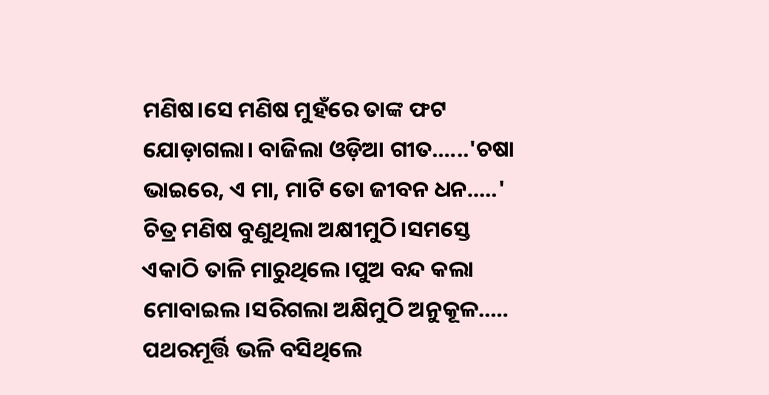ମଣିଷ।ସେ ମଣିଷ ମୁହଁରେ ତାଙ୍କ ଫଟ ଯୋଡ଼ାଗଲା। ବାଜିଲା ଓଡ଼ିଆ ଗୀତ......'ଚଷା ଭାଇରେ, ଏ ମା, ମାଟି ତୋ ଜୀବନ ଧନ.....'
ଚିତ୍ର ମଣିଷ ବୁଣୁଥିଲା ଅକ୍ଷୀମୁଠି।ସମସ୍ତେ ଏକାଠି ତାଳି ମାରୁଥିଲେ।ପୁଅ ବନ୍ଦ କଲା ମୋବାଇଲ।ସରିଗଲା ଅକ୍ଷିମୁଠି ଅନୁକୂଳ.....
ପଥରମୂର୍ତ୍ତି ଭଳି ବସିଥିଲେ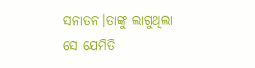ସନାତନ।ତାଙ୍କୁ ଲାଗୁଥିଲା ସେ ଯେମିତି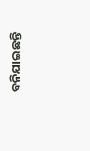ବନିଯାଇଛନ୍ତି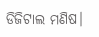ଡିଜିଟାଲ ମଣିଷ।